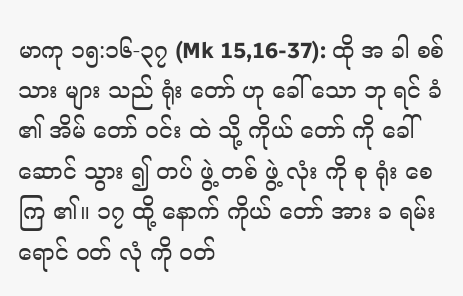မာကု ၁၅:၁၆-၃၇ (Mk 15,16-37): ထို အ ခါ စစ် သား များ သည် ရုံး တော် ဟု ခေါ် သော ဘု ရင် ခံ ၏ အိမ် တော် ဝင်း ထဲ သို့ ကိုယ် တော် ကို ခေါ် ဆောင် သွား ၍ တပ် ဖွဲ့ တစ် ဖွဲ့ လုံး ကို စု ရုံး စေ ကြ ၏။ ၁၇ ထို့ နောက် ကိုယ် တော် အား ခ ရမ်း ရောင် ဝတ် လုံ ကို ဝတ်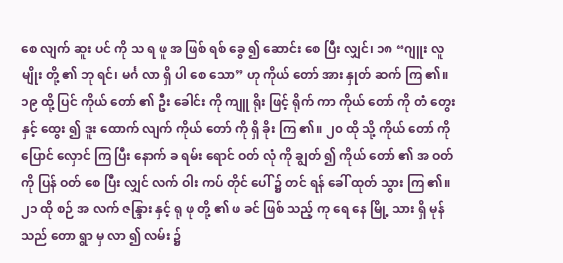စေ လျက် ဆူး ပင် ကို သ ရ ဖူ အ ဖြစ် ရစ် ခွေ ၍ ဆောင်း စေ ပြီး လျှင်၊ ၁၈ “ဂျူး လူ မျိုး တို့ ၏ ဘု ရင်၊ မင်္ဂ လာ ရှိ ပါ စေ သော” ဟု ကိုယ် တော် အား နှုတ် ဆက် ကြ ၏။ ၁၉ ထို့ ပြင် ကိုယ် တော် ၏ ဦး ခေါင်း ကို ကျူ ရိုး ဖြင့် ရိုက် ကာ ကိုယ် တော် ကို တံ တွေး နှင့် ထွေး ၍ ဒူး ထောက် လျက် ကိုယ် တော် ကို ရှိ ခိုး ကြ ၏။ ၂၀ ထို သို့ ကိုယ် တော် ကို ပြောင် လှောင် ကြ ပြီး နောက် ခ ရမ်း ရောင် ဝတ် လုံ ကို ချွတ် ၍ ကိုယ် တော် ၏ အ ဝတ် ကို ပြန် ဝတ် စေ ပြီး လျှင် လက် ဝါး ကပ် တိုင် ပေါ် ၌ တင် ရန် ခေါ် ထုတ် သွား ကြ ၏။ ၂၁ ထို စဉ် အ လက် ဇန္ဒြား နှင့် ရု ဖု တို့ ၏ ဖ ခင် ဖြစ် သည့် ကု ရေ နေ မြို့ သား ရှိ မုန် သည် တော ရွာ မှ လာ ၍ လမ်း ၌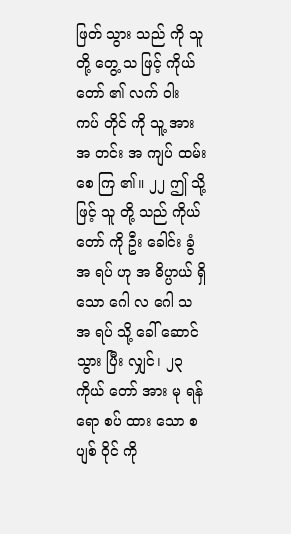ဖြတ် သွား သည် ကို သူ တို့ တွေ့ သ ဖြင့် ကိုယ် တော် ၏ လက် ဝါး ကပ် တိုင် ကို သူ့ အား အ တင်း အ ကျပ် ထမ်း စေ ကြ ၏။ ၂၂ ဤ သို့ ဖြင့် သူ တို့ သည် ကိုယ် တော် ကို ဦး ခေါင်း ခွံ အ ရပ် ဟု အ ဓိပ္ပာယ် ရှိ သော ဂေါ လ ဂေါ သ အ ရပ် သို့ ခေါ် ဆောင် သွား ပြီး လျှင်၊ ၂၃ ကိုယ် တော် အား မု ရန် ရော စပ် ထား သော စ ပျစ် ဝိုင် ကို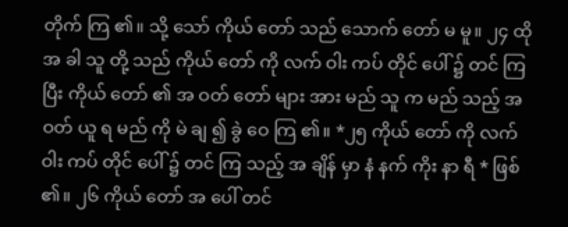တိုက် ကြ ၏။ သို့ သော် ကိုယ် တော် သည် သောက် တော် မ မူ။ ၂၄ ထို အ ခါ သူ တို့ သည် ကိုယ် တော် ကို လက် ဝါး ကပ် တိုင် ပေါ် ၌ တင် ကြ ပြီး ကိုယ် တော် ၏ အ ဝတ် တော် များ အား မည် သူ က မည် သည့် အ ဝတ် ယူ ရ မည် ကို မဲ ချ ၍ ခွဲ ဝေ ကြ ၏။ *၂၅ ကိုယ် တော် ကို လက် ဝါး ကပ် တိုင် ပေါ် ၌ တင် ကြ သည့် အ ချိန် မှာ နံ နက် ကိုး နာ ရီ * ဖြစ် ၏။ ၂၆ ကိုယ် တော် အ ပေါ် တင်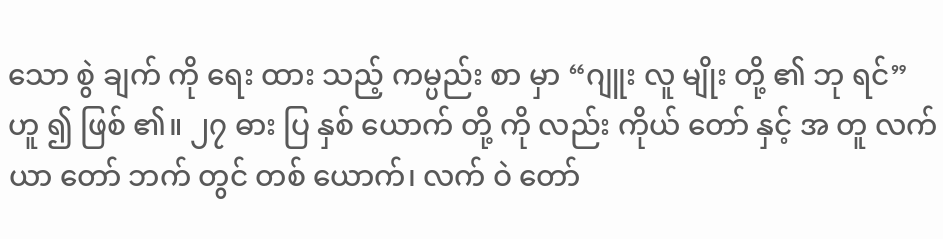သော စွဲ ချက် ကို ရေး ထား သည့် ကမ္ပည်း စာ မှာ “ဂျူး လူ မျိုး တို့ ၏ ဘု ရင်” ဟူ ၍ ဖြစ် ၏။ ၂၇ ဓား ပြ နှစ် ယောက် တို့ ကို လည်း ကိုယ် တော် နှင့် အ တူ လက် ယာ တော် ဘက် တွင် တစ် ယောက်၊ လက် ဝဲ တော်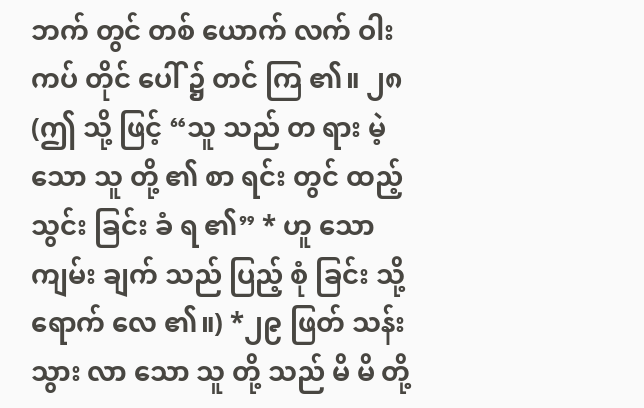ဘက် တွင် တစ် ယောက် လက် ဝါး ကပ် တိုင် ပေါ် ၌ တင် ကြ ၏။ ၂၈ (ဤ သို့ ဖြင့် “သူ သည် တ ရား မဲ့ သော သူ တို့ ၏ စာ ရင်း တွင် ထည့် သွင်း ခြင်း ခံ ရ ၏” * ဟူ သော ကျမ်း ချက် သည် ပြည့် စုံ ခြင်း သို့ ရောက် လေ ၏။) *၂၉ ဖြတ် သန်း သွား လာ သော သူ တို့ သည် မိ မိ တို့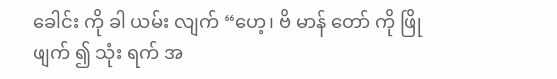ခေါင်း ကို ခါ ယမ်း လျက် “ဟေ့၊ ဗိ မာန် တော် ကို ဖြို ဖျက် ၍ သုံး ရက် အ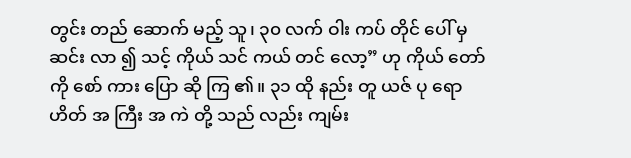တွင်း တည် ဆောက် မည့် သူ၊ ၃၀ လက် ဝါး ကပ် တိုင် ပေါ် မှ ဆင်း လာ ၍ သင့် ကိုယ် သင် ကယ် တင် လော့” ဟု ကိုယ် တော် ကို စော် ကား ပြော ဆို ကြ ၏။ ၃၁ ထို နည်း တူ ယဇ် ပု ရော ဟိတ် အ ကြီး အ ကဲ တို့ သည် လည်း ကျမ်း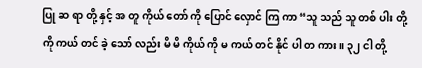ပြု ဆ ရာ တို့ နှင့် အ တူ ကိုယ် တော် ကို ပြောင် လှောင် ကြ ကာ “သူ သည် သူ တစ် ပါး တို့ ကို ကယ် တင် ခဲ့ သော် လည်း မိ မိ ကိုယ် ကို မ ကယ် တင် နိုင် ပါ တ ကား။ ၃၂ ငါ တို့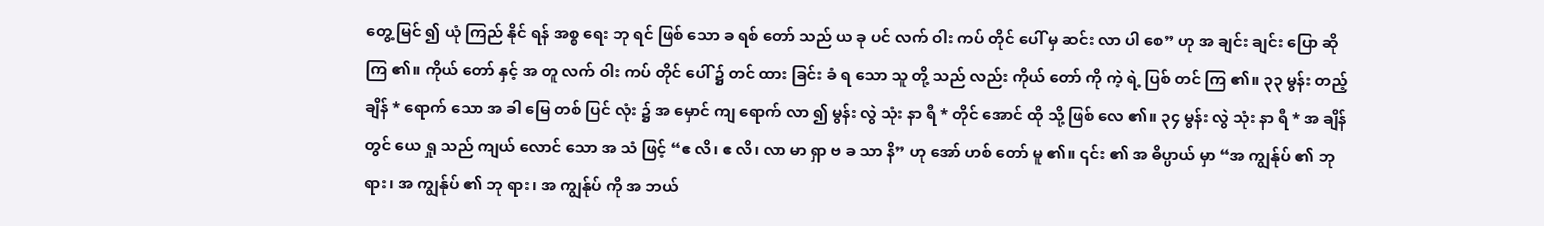တွေ့ မြင် ၍ ယုံ ကြည် နိုင် ရန် အစ္စ ရေး ဘု ရင် ဖြစ် သော ခ ရစ် တော် သည် ယ ခု ပင် လက် ဝါး ကပ် တိုင် ပေါ် မှ ဆင်း လာ ပါ စေ” ဟု အ ချင်း ချင်း ပြော ဆို ကြ ၏။ ကိုယ် တော် နှင့် အ တူ လက် ဝါး ကပ် တိုင် ပေါ် ၌ တင် ထား ခြင်း ခံ ရ သော သူ တို့ သည် လည်း ကိုယ် တော် ကို ကဲ့ ရဲ့ ပြစ် တင် ကြ ၏။ ၃၃ မွန်း တည့် ချိန် * ရောက် သော အ ခါ မြေ တစ် ပြင် လုံး ၌ အ မှောင် ကျ ရောက် လာ ၍ မွန်း လွဲ သုံး နာ ရီ * တိုင် အောင် ထို သို့ ဖြစ် လေ ၏။ ၃၄ မွန်း လွဲ သုံး နာ ရီ * အ ချိန် တွင် ယေ ရှု သည် ကျယ် လောင် သော အ သံ ဖြင့် “ဧ လိ၊ ဧ လိ၊ လာ မာ ရှာ ဗ ခ သာ နိ” ဟု အော် ဟစ် တော် မူ ၏။ ၎င်း ၏ အ ဓိပ္ပာယ် မှာ “အ ကျွန်ုပ် ၏ ဘု ရား၊ အ ကျွန်ုပ် ၏ ဘု ရား၊ အ ကျွန်ုပ် ကို အ ဘယ်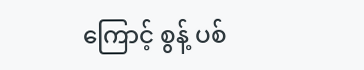ကြောင့် စွန့် ပစ်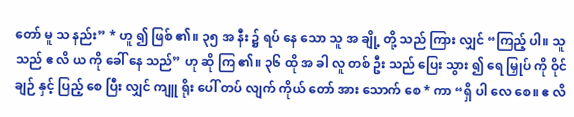တော် မူ သ နည်း” * ဟူ ၍ ဖြစ် ၏။ ၃၅ အ နီး ၌ ရပ် နေ သော သူ အ ချို့ တို့ သည် ကြား လျှင် “ကြည့် ပါ။ သူ သည် ဧ လိ ယ ကို ခေါ် နေ သည်” ဟု ဆို ကြ ၏။ ၃၆ ထို အ ခါ လူ တစ် ဦး သည် ပြေး သွား ၍ ရေ မြှုပ် ကို ဝိုင် ချဉ် နှင့် ပြည့် စေ ပြီး လျှင် ကျူ ရိုး ပေါ် တပ် လျက် ကိုယ် တော် အား သောက် စေ * ကာ “ရှိ ပါ လေ စေ။ ဧ လိ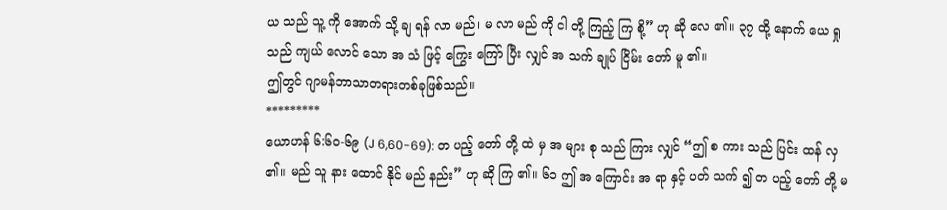ယ သည် သူ့ ကို အောက် သို့ ချ ရန် လာ မည်၊ မ လာ မည် ကို ငါ တို့ ကြည့် ကြ စို့” ဟု ဆို လေ ၏။ ၃၇ ထို့ နောက် ယေ ရှု သည် ကျယ် လောင် သော အ သံ ဖြင့် ကြွေး ကြော် ပြီး လျှင် အ သက် ချုပ် ငြိမ်း တော် မူ ၏။
ဤတွင် ဂျာမန်ဘာသာတရားတစ်ခုဖြစ်သည်။
*********
ယောဟန် ၆:၆၀-၆၉ (J 6,60-69): တ ပည့် တော် တို့ ထဲ မှ အ များ စု သည် ကြား လျှင် “ဤ စ ကား သည် ပြင်း ထန် လှ ၏။ မည် သူ နား ထောင် နိုင် မည် နည်း” ဟု ဆို ကြ ၏။ ၆၁ ဤ အ ကြောင်း အ ရာ နှင့် ပတ် သက် ၍ တ ပည့် တော် တို့ မ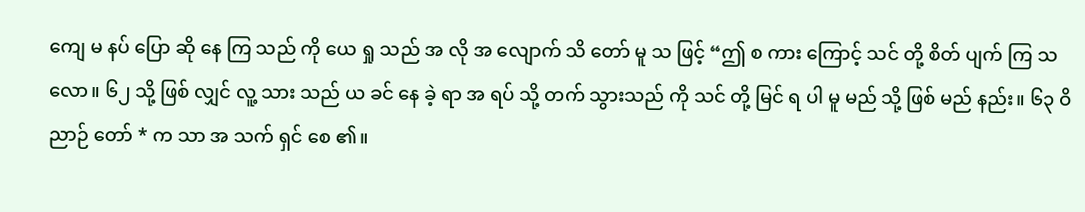ကျေ မ နပ် ပြော ဆို နေ ကြ သည် ကို ယေ ရှု သည် အ လို အ လျောက် သိ တော် မူ သ ဖြင့် “ဤ စ ကား ကြောင့် သင် တို့ စိတ် ပျက် ကြ သ လော။ ၆၂ သို့ ဖြစ် လျှင် လူ့ သား သည် ယ ခင် နေ ခဲ့ ရာ အ ရပ် သို့ တက် သွားသည် ကို သင် တို့ မြင် ရ ပါ မူ မည် သို့ ဖြစ် မည် နည်း။ ၆၃ ဝိ ညာဉ် တော် * က သာ အ သက် ရှင် စေ ၏။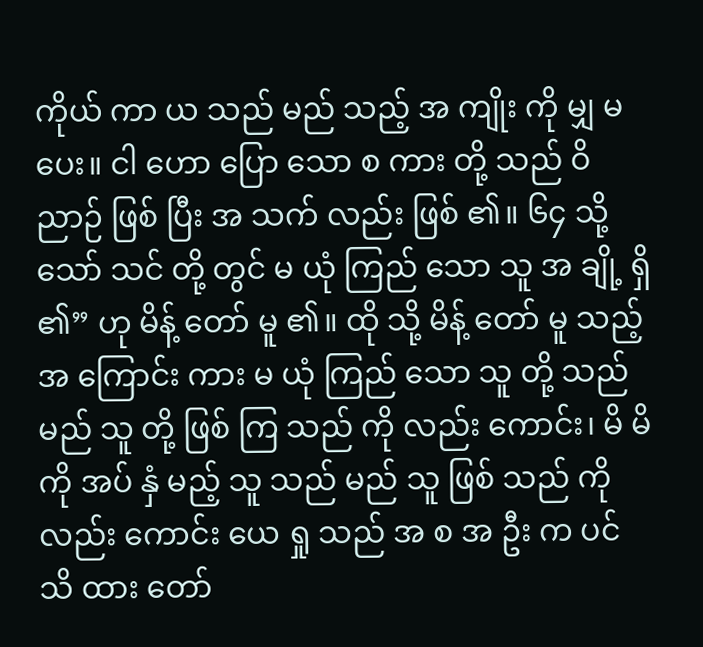ကိုယ် ကာ ယ သည် မည် သည့် အ ကျိုး ကို မျှ မ ပေး။ ငါ ဟော ပြော သော စ ကား တို့ သည် ဝိ ညာဉ် ဖြစ် ပြီး အ သက် လည်း ဖြစ် ၏။ ၆၄ သို့ သော် သင် တို့ တွင် မ ယုံ ကြည် သော သူ အ ချို့ ရှိ ၏” ဟု မိန့် တော် မူ ၏။ ထို သို့ မိန့် တော် မူ သည့် အ ကြောင်း ကား မ ယုံ ကြည် သော သူ တို့ သည် မည် သူ တို့ ဖြစ် ကြ သည် ကို လည်း ကောင်း၊ မိ မိ ကို အပ် နှံ မည့် သူ သည် မည် သူ ဖြစ် သည် ကို လည်း ကောင်း ယေ ရှု သည် အ စ အ ဦး က ပင် သိ ထား တော်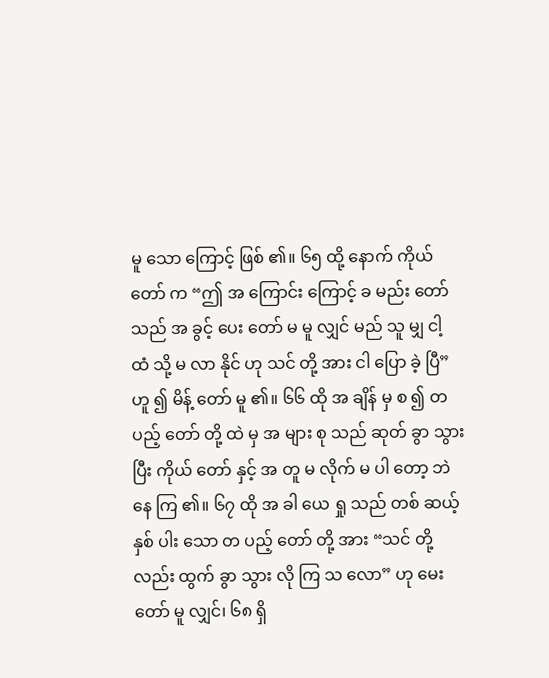မူ သော ကြောင့် ဖြစ် ၏။ ၆၅ ထို့ နောက် ကိုယ် တော် က “ဤ အ ကြောင်း ကြောင့် ခ မည်း တော် သည် အ ခွင့် ပေး တော် မ မူ လျှင် မည် သူ မျှ ငါ့ ထံ သို့ မ လာ နိုင် ဟု သင် တို့ အား ငါ ပြော ခဲ့ ပြီ” ဟူ ၍ မိန့် တော် မူ ၏။ ၆၆ ထို အ ချိန် မှ စ ၍ တ ပည့် တော် တို့ ထဲ မှ အ များ စု သည် ဆုတ် ခွာ သွား ပြီး ကိုယ် တော် နှင့် အ တူ မ လိုက် မ ပါ တော့ ဘဲ နေ ကြ ၏။ ၆၇ ထို အ ခါ ယေ ရှု သည် တစ် ဆယ့် နှစ် ပါး သော တ ပည့် တော် တို့ အား “သင် တို့ လည်း ထွက် ခွာ သွား လို ကြ သ လော” ဟု မေး တော် မူ လျှင်၊ ၆၈ ရှိ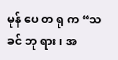မုန် ပေ တ ရု က “သ ခင် ဘု ရား၊ အ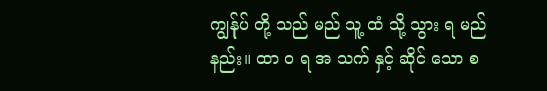ကျွန်ုပ် တို့ သည် မည် သူ့ ထံ သို့ သွား ရ မည် နည်း။ ထာ ဝ ရ အ သက် နှင့် ဆိုင် သော စ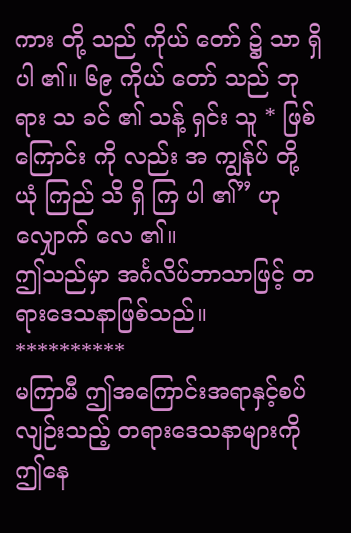ကား တို့ သည် ကိုယ် တော် ၌ သာ ရှိ ပါ ၏။ ၆၉ ကိုယ် တော် သည် ဘု ရား သ ခင် ၏ သန့် ရှင်း သူ * ဖြစ် ကြောင်း ကို လည်း အ ကျွန်ုပ် တို့ ယုံ ကြည် သိ ရှိ ကြ ပါ ၏” ဟု လျှောက် လေ ၏။
ဤသည်မှာ အင်္ဂလိပ်ဘာသာဖြင့် တရားဒေသနာဖြစ်သည်။
**********
မကြာမီ ဤအကြောင်းအရာနှင့်စပ်လျဉ်းသည့် တရားဒေသနာများကို ဤနေ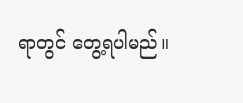ရာတွင် တွေ့ရပါမည်။